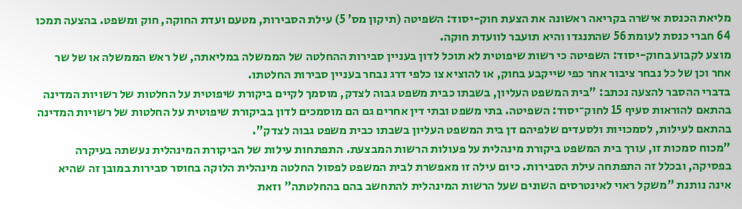מליאת הכנסת אישרה בקריאה ראשונה את הצעת חוק-יסוד: השפיטה (תיקון מס' 5) עילת הסבירות, מטעם ועדת החוקה, חוק ומשפט. בהצעה תמכו 64 חברי כנסת לעומת 56 שהתנגדו והיא תועבר לוועדת חוקה.
מוצע לקבוע בחוק-יסוד: השפיטה כי רשות שיפוטית לא תוכל לדון בעניין סבירות ההחלטה של הממשלה במליאתה, של ראש הממשלה או של שר אחר וכן של כל נבחר ציבור אחר כפי שייקבע בחוק, או להוציא צו כלפי דרג נבחר בעניין סבירות החלטתו.
בדברי ההסבר להצעה נכתב: "בית המשפט העליון, בשבתו כבית משפט גבוה לצדק, מוסמך לקיים ביקורת שיפוטית על החלטות של רשויות המדינה בהתאם להוראות סעיף 15 לחוק־יסוד: השפיטה. בתי משפט ובתי דין אחרים גם הם מוסמכים לדון בביקורת שיפוטית על החלטות של רשויות המדינה בהתאם לעילות, לסמכויות ולסעדים שלפיהם דן בית המשפט העליון בשבתו כבית משפט גבוה לצדק".
"מכוח סמכות זו, עורך בית המשפט ביקורת מינהלית על פעולות הרשות המבצעת. התפתחות עילות של הביקורת המינהלית נעשתה בעיקרה בפסיקה, ובכלל זה התפתחה עילת הסבירות. כיום עילה זו מאפשרת לבית המשפט לפסול החלטה מינהלית הלוקה בחוסר סבירות במובן זה שהיא אינה נותנת "משקל ראוי לאינטרסים השונים שעל הרשות המינהלית להתחשב בהם בהחלטתה" וזאת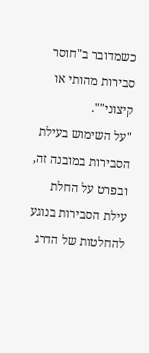כשמדובר ב"חוסר סבירות מהותי או קיצוני"".
"על השימוש בעילת הסבירות במובנה זה, ובפרט על החלת עילת הסבירות בנוגע להחלטות של הדרג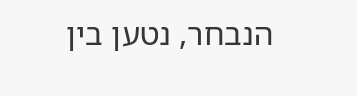הנבחר, נטען בין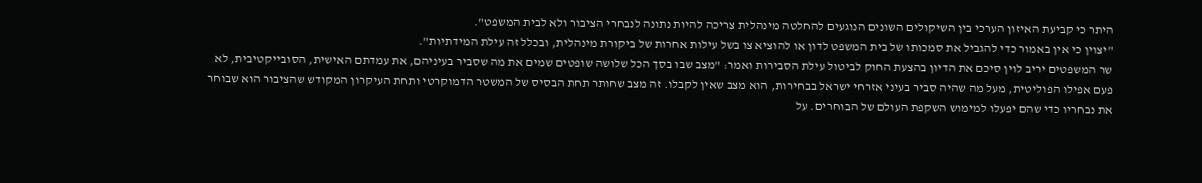היתר כי קביעת האיזון הערכי בין השיקולים השונים הנוגעים להחלטה מינהלית צריכה להיות נתונה לנבחרי הציבור ולא לבית המשפט".
"יצוין כי אין באמור כדי להגביל את סמכותו של בית המשפט לדון או להוציא צו בשל עילות אחרות של ביקורת מינהלית, ובכלל זה עילת המידתיות".
שר המשפטים יריב לוין סיכם את הדיון בהצעת החוק לביטול עילת הסבירות ואמר: "מצב שבו בסך הכל שלושה שופטים שמים את מה שסביר בעיניהם, את עמדתם האישית, הסובייקטיבית, לא פעם אפילו הפוליטית, מעל מה שהיה סביר בעיני אזרחי ישראל בבחירות, הוא מצב שאין לקבלו. זה מצב שחותר תחת הבסיס של המשטר הדמוקרטי ותחת העיקרון המקודש שהציבור הוא שבוחר את נבחריו כדי שהם יפעלו למימוש השקפת העולם של הבוחרים. על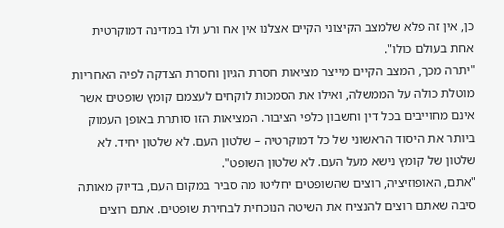כן, אין זה פלא שלמצב הקיצוני הקיים אצלנו אין אח ורע ולו במדינה דמוקרטית אחת בעולם כולו".
"יתרה מכך, המצב הקיים מייצר מציאות חסרת הגיון וחסרת הצדקה לפיה האחריות מוטלת כולה על הממשלה, ואילו את הסמכות לוקחים לעצמם קומץ שופטים אשר אינם מחוייבים בכל דין וחשבון כלפי הציבור. המציאות הזו סותרת באופן העמוק ביותר את היסוד הראשוני של כל דמוקרטיה – שלטון העם. לא שלטון יחיד. לא שלטון של קומץ נישא מעל העם. לא שלטון השופט".
"אתם, האופוזיציה, רוצים שהשופטים יחליטו מה סביר במקום העם, בדיוק מאותה סיבה שאתם רוצים להנציח את השיטה הנוכחית לבחירת שופטים. אתם רוצים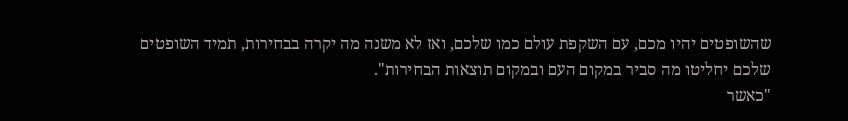שהשופטים יהיו מכם, עם השקפת עולם כמו שלכם, ואז לא משנה מה יקרה בבחירות, תמיד השופטים שלכם יחליטו מה סביר במקום העם ובמקום תוצאות הבחירות".
"כאשר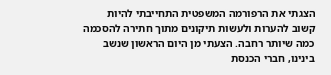הצגתי את הרפורמה המשפטית התחייבתי להיות קשוב להערות ולעשות תיקונים מתוך חתירה להסכמה כמה שיותר רחבה. הצעתי מן היום הראשון שנשב בינינו, חברי הכנסת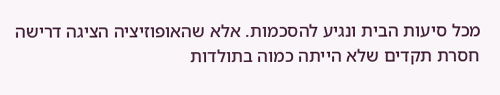מכל סיעות הבית ונגיע להסכמות. אלא שהאופוזיציה הציגה דרישה חסרת תקדים שלא הייתה כמוה בתולדות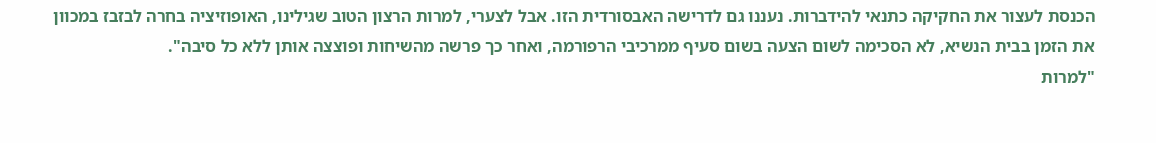הכנסת לעצור את החקיקה כתנאי להידברות. נעננו גם לדרישה האבסורדית הזו. אבל לצערי, למרות הרצון הטוב שגילינו, האופוזיציה בחרה לבזבז במכוון את הזמן בבית הנשיא, לא הסכימה לשום הצעה בשום סעיף ממרכיבי הרפורמה, ואחר כך פרשה מהשיחות ופוצצה אותן ללא כל סיבה".
"למרות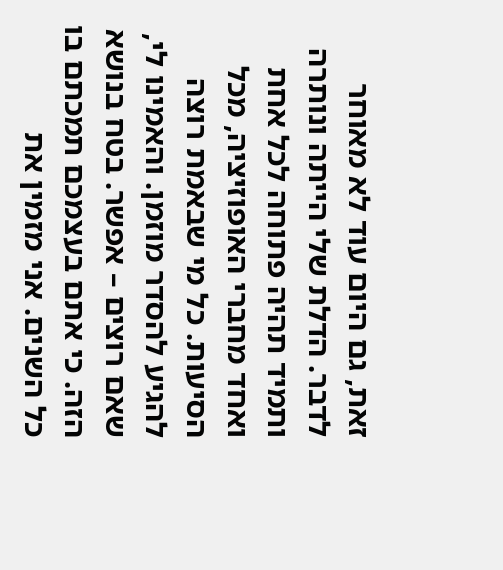זאת, גם היום עוד לא מאוחר לדבר. הדלת שלי הייתה ונותרה ותמיד תהיה פתוחה לכל אחת ואחד מחברי האופוזיציה, מכל הסיעות. כל מי שבאמת רוצה להגיע להסדר מוזמן. והאמינו לי, שאם רוצים – אפשר. בטח בנושא הזה. כי אתם בעצמכם תמכתם בו כל השנים. אני מזמין את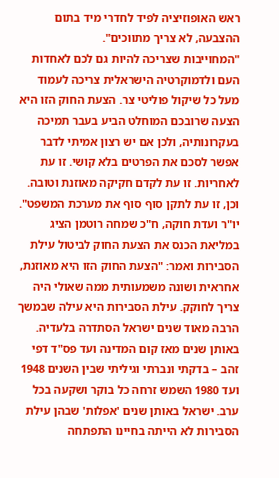ראש האופוזיציה לפיד לחדרי מיד בתום ההצבעה, לא צריך מתווכים".
"המחוייבות שצריכה להיות גם לכם לאחדות העם ולדמוקרטיה הישראלית צריכה לעמוד מעל כל שיקול פוליטי צר. הצעת החוק הזו היא הצעה שרובכם המוחלט הביע בעבר תמיכה בעקרונותיה, ולכן אם יש רצון אמיתי לדבר אפשר לסכם את הפרטים בלא קושי. זו עת לאחריות. זו עת לקדם חקיקה מאוזנת וטובה. וכן, זו עת לתקן סוף סוף את מערכת המשפט".
יו"ר ועדת חוקה, ח"כ שמחה רוטמן הציג במליאת הכנס את הצעת החוק לביטול עילת הסבירות ואמר: "הצעת החוק הזו היא מאוזנת, אחראית ושונה משמעותית ממה שאולי היה צריך לחוקק. עילת הסבירות היא עילה שבמשך הרבה מאוד שנים ישראל הסתדרה בלעדיה. באותן שנים מאז קום המדינה ועד פס"ד דפי זהב – בדקתי ונברתי וגיליתי שבין השנים 1948 ועד 1980 השמש זרחה כל בוקר ושקעה בכל ערב. ישראל באותן שנים 'אפלות' שבהן עילת הסבירות לא הייתה בחיינו התפתחה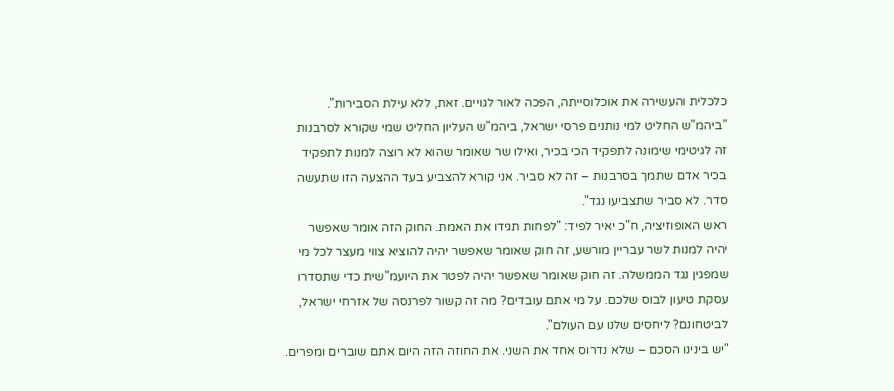כלכלית והעשירה את אוכלוסייתה, הפכה לאור לגויים. זאת, ללא עילת הסבירות".
"ביהמ"ש החליט למי נותנים פרסי ישראל, ביהמ"ש העליון החליט שמי שקורא לסרבנות זה לגיטימי שימונה לתפקיד הכי בכיר, ואילו שר שאומר שהוא לא רוצה למנות לתפקיד בכיר אדם שתמך בסרבנות – זה לא סביר. אני קורא להצביע בעד ההצעה הזו שתעשה סדר. לא סביר שתצביעו נגד".
ראש האופוזיציה, ח"כ יאיר לפיד: "לפחות תגידו את האמת. החוק הזה אומר שאפשר יהיה למנות לשר עבריין מורשע, זה חוק שאומר שאפשר יהיה להוציא צווי מעצר לכל מי שמפגין נגד הממשלה. זה חוק שאומר שאפשר יהיה לפטר את היועמ"שית כדי שתסדרו עסקת טיעון לבוס שלכם. על מי אתם עובדים? מה זה קשור לפרנסה של אזרחי ישראל, לביטחונם? ליחסים שלנו עם העולם".
"יש בינינו הסכם – שלא נדרוס אחד את השני. את החוזה הזה היום אתם שוברים ומפרים.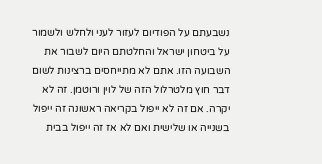נשבעתם על הפודיום לעזור לעני ולחלש ולשמור על ביטחון ישראל והחלטתם היום לשבור את השבועה הזו. אתם לא מתייחסים ברצינות לשום דבר חוץ מלטרלול הזה של לוין ורוטמן. זה לא יקרה. אם זה לא ייפול בקריאה ראשונה זה ייפול בשנייה או שלישית ואם לא אז זה ייפול בבית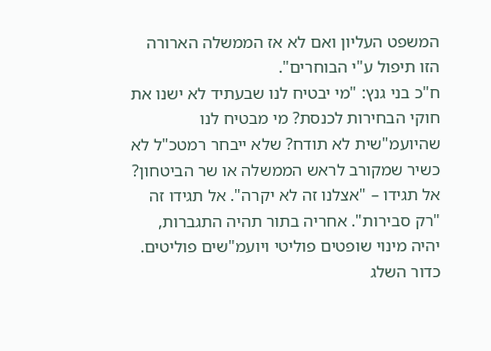המשפט העליון ואם לא אז הממשלה הארורה הזו תיפול ע"י הבוחרים".
ח"כ בני גנץ: "מי יבטיח לנו שבעתיד לא ישנו את חוקי הבחירות לכנסת? מי מבטיח לנו שהיועמ"שית לא תודח? שלא ייבחר רמטכ"ל לא כשיר שמקורב לראש הממשלה או שר הביטחון? אל תגידו – "אצלנו זה לא יקרה". אל תגידו זה "רק סבירות". אחריה בתור תהיה התגברות, יהיה מינוי שופטים פוליטי ויועמ"שים פוליטים. כדור השלג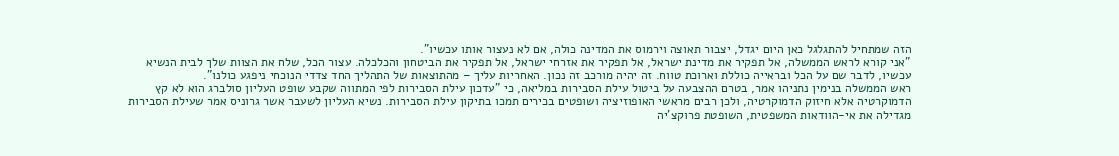הזה שמתחיל להתגלגל כאן היום יגדל, יצבור תאוצה וירמוס את המדינה כולה, אם לא נעצור אותו עכשיו".
"אני קורא לראש הממשלה, אל תפקיר את מדינת ישראל, אל תפקיר את אזרחי ישראל, אל תפקיר את הביטחון והכלכלה. עצור הכל, שלח את הצוות שלך לבית הנשיא עכשיו, לדבר שם על הכל ובראייה כוללת וארוכת טווח. זה יהיה מורכב זה נכון. האחריות עליך – מהתוצאות של התהליך החד צדדי הנוכחי ניפגע כולנו".
ראש הממשלה בנימין נתניהו אמר, בטרם ההצבעה על ביטול עילת הסבירות במליאה, כי "עדכון עילת הסבירות לפי המתווה שקבע שופט העליון סולברג הוא לא קץ הדמוקרטיה אלא חיזוק הדמוקרטיה, ולכן רבים מראשי האופוזיציה ושופטים בכירים תמכו בתיקון עילת הסבירות. נשיא העליון לשעבר אשר גרוניס אמר שעילת הסבירות מגדילה את אי-הוודאות המשפטית, השופטת פרוקצ'יה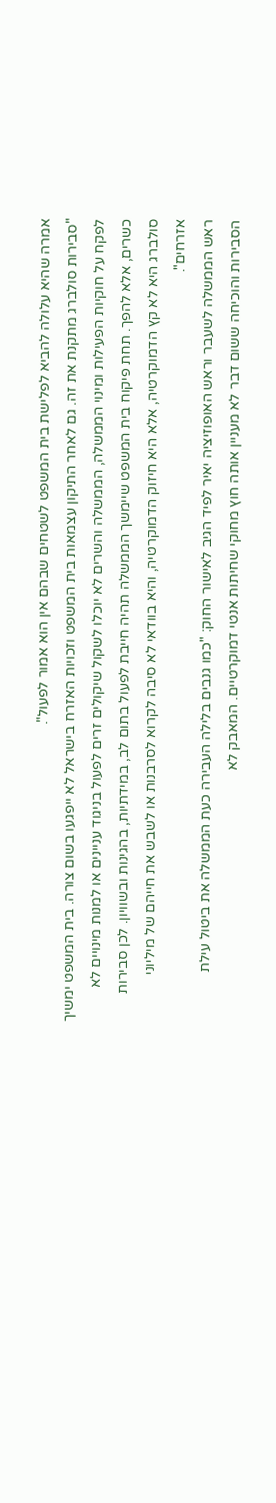אמרה שהיא עלולה להביא לפלישת בית המשפט לשטחים שבהם אין הוא אמור לפעול".
"סבירות סולברג מתקנת את זה. גם לאחר התיקון עצמאות בית המשפט וזכויות האזרח בישראל לא ייפגעו בשום צורה. בית המשפט ימשיך לפקח על חוקיות הפעילות ומינוי הממשלה, הממשלה והשרים לא יוכלו לשקול שיקולים זרים לפעול בניגוד עניינים או למנות מינויים לא כשרים, אלא להפך. תחת פיקוח בית המשפט שיימשך הממשלה תהיה חייבת לפעול בתום לב, במידתיות, בהגינות ובשוויון. לכן סבירות סולברג היא לא קץ הדמוקרטיה, אלא היא חיזוק הדמוקרטיה, והיא בוודאי לא סיבה לקרוא לסרבנות או לשבש את חייהם של מיליוני אזרחים".
ראש הממשלה לשעבר וראש האופוזיציה יאיר לפיד הגיב לאישור החוק: "כמו גנבים בלילה העבירה כעת הממשלה את ביטול עילת הסבירות והוכיחה ששום דבר לא מעניין אותה חוץ מחוקי שחיתות אנטי דמוקרטיים. המאבק לא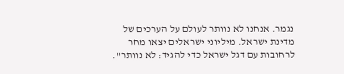נגמר. אנחנו לא נוותר לעולם על הערכים של מדינת ישראל. מיליוני ישראלים יצאו מחר לרחובות עם דגל ישראל כדי להגיד: לא נוותר".